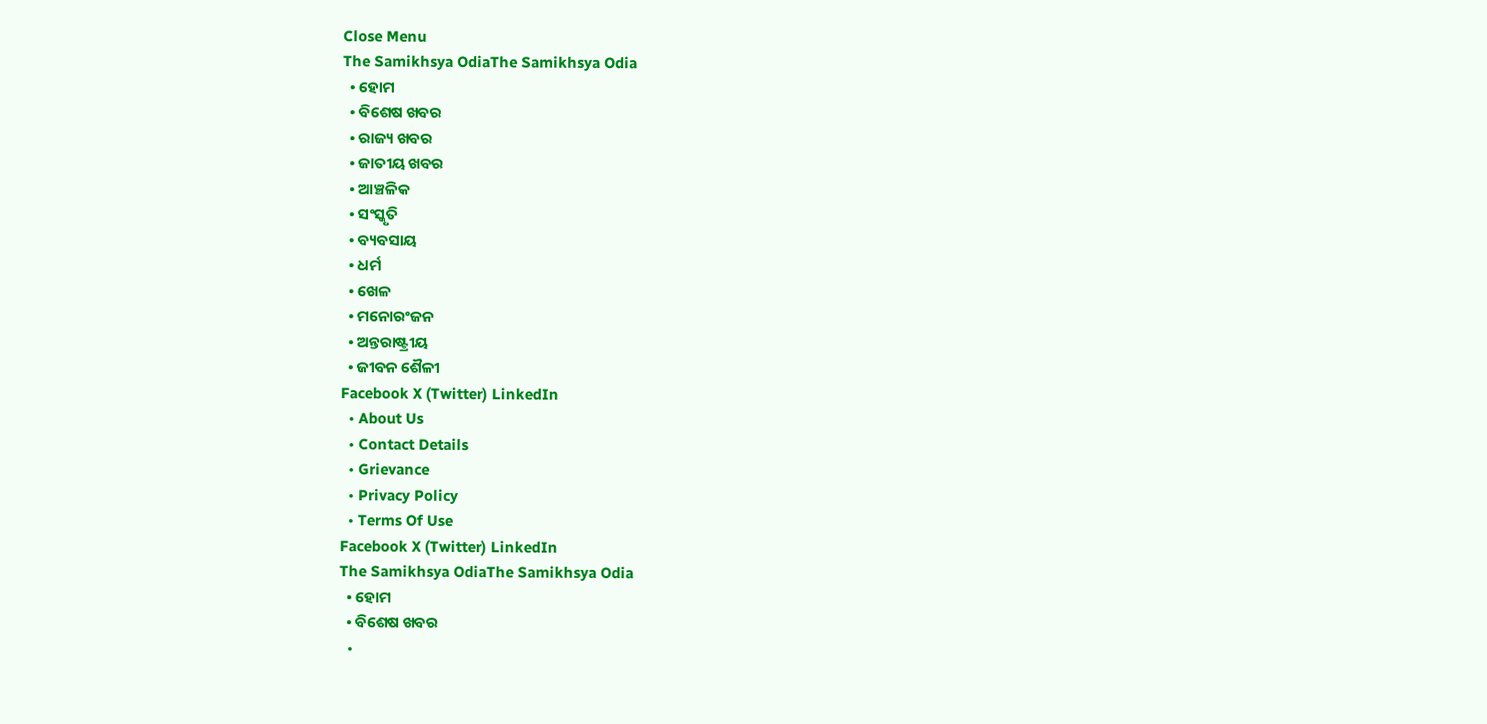Close Menu
The Samikhsya OdiaThe Samikhsya Odia
  • ହୋମ
  • ବିଶେଷ ଖବର
  • ରାଜ୍ୟ ଖବର
  • ଜାତୀୟ ଖବର
  • ଆଞ୍ଚଳିକ
  • ସଂସ୍କୃତି
  • ବ୍ୟବସାୟ
  • ଧର୍ମ
  • ଖେଳ
  • ମନୋରଂଜନ
  • ଅନ୍ତରାଷ୍ଟ୍ରୀୟ
  • ଜୀବନ ଶୈଳୀ
Facebook X (Twitter) LinkedIn
  • About Us
  • Contact Details
  • Grievance
  • Privacy Policy
  • Terms Of Use
Facebook X (Twitter) LinkedIn
The Samikhsya OdiaThe Samikhsya Odia
  • ହୋମ
  • ବିଶେଷ ଖବର
  •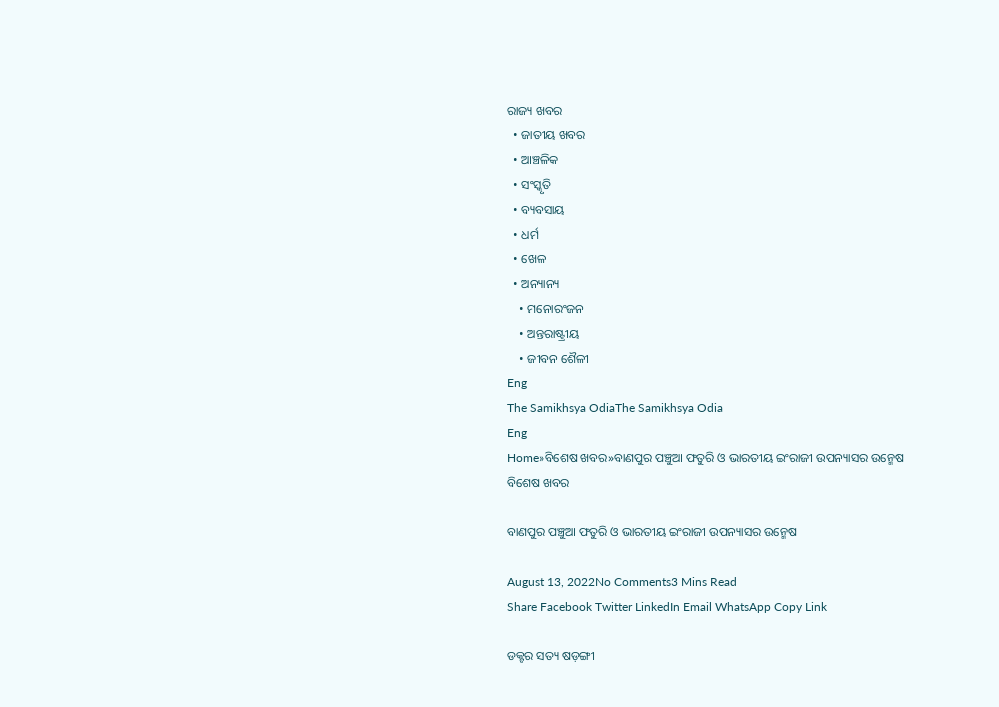ରାଜ୍ୟ ଖବର
  • ଜାତୀୟ ଖବର
  • ଆଞ୍ଚଳିକ
  • ସଂସ୍କୃତି
  • ବ୍ୟବସାୟ
  • ଧର୍ମ
  • ଖେଳ
  • ଅନ୍ୟାନ୍ୟ
    • ମନୋରଂଜନ
    • ଅନ୍ତରାଷ୍ଟ୍ରୀୟ
    • ଜୀବନ ଶୈଳୀ
Eng
The Samikhsya OdiaThe Samikhsya Odia
Eng
Home»ବିଶେଷ ଖବର»ବାଣପୁର ପଞ୍ଚୁଆ ଫତୁରି ଓ ଭାରତୀୟ ଇଂରାଜୀ ଉପନ୍ୟାସର ଉନ୍ମେଷ
ବିଶେଷ ଖବର

ବାଣପୁର ପଞ୍ଚୁଆ ଫତୁରି ଓ ଭାରତୀୟ ଇଂରାଜୀ ଉପନ୍ୟାସର ଉନ୍ମେଷ

August 13, 2022No Comments3 Mins Read
Share Facebook Twitter LinkedIn Email WhatsApp Copy Link

ଡକ୍ଟର ସତ୍ୟ ଷଡ଼ଙ୍ଗୀ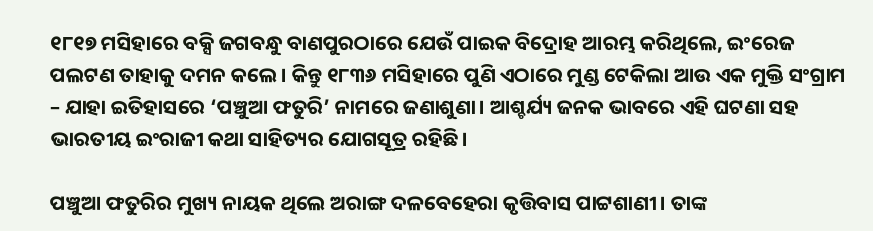୧୮୧୭ ମସିହାରେ ବକ୍ସି ଜଗବନ୍ଧୁ ବାଣପୁରଠାରେ ଯେଉଁ ପାଇକ ବିଦ୍ରୋହ ଆରମ୍ଭ କରିଥିଲେ, ଇଂରେଜ ପଲଟଣ ତାହାକୁ ଦମନ କଲେ। କିନ୍ତୁ ୧୮୩୬ ମସିହାରେ ପୁଣି ଏଠାରେ ମୁଣ୍ଡ ଟେକିଲା ଆଉ ଏକ ମୁକ୍ତି ସଂଗ୍ରାମ – ଯାହା ଇତିହାସରେ ‘ପଞ୍ଚୁଆ ଫତୁରି’ ନାମରେ ଜଣାଶୁଣା। ଆଶ୍ଚର୍ଯ୍ୟ ଜନକ ଭାବରେ ଏହି ଘଟଣା ସହ ଭାରତୀୟ ଇଂରାଜୀ କଥା ସାହିତ୍ୟର ଯୋଗସୂତ୍ର ରହିଛି।

ପଞ୍ଚୁଆ ଫତୁରିର ମୁଖ୍ୟ ନାୟକ ଥିଲେ ଅରାଙ୍ଗ ଦଳବେହେରା କୃତ୍ତିବାସ ପାଟ୍ଟଶାଣୀ। ତାଙ୍କ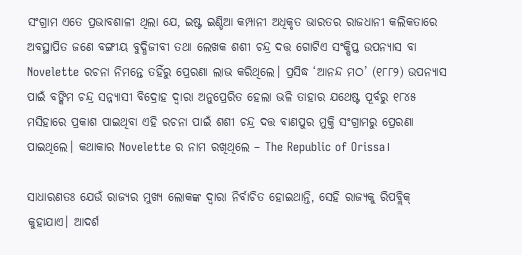ସଂଗ୍ରାମ ଏତେ ପ୍ରଭାବଶାଳୀ ଥିଲା ଯେ, ଇଷ୍ଟ ଇଣ୍ଡିଆ କମ୍ପାନୀ ଅଧିକୃତ ଭାରତର ରାଜଧାନୀ କଲିକତାରେ ଅବସ୍ଥାପିତ ଜଣେ ବଙ୍ଗୀୟ ବୁଦ୍ଧିଜୀବୀ ତଥା ଲେଖକ ଶଶୀ ଚନ୍ଦ୍ର ଦତ୍ତ ଗୋଟିଏ ସଂକ୍ଷିପ୍ତ ଉପନ୍ୟାସ ବା Novelette ରଚନା ନିମନ୍ତେ ତହିଁରୁ ପ୍ରେରଣା ଲାଭ କରିଥିଲେ। ପ୍ରସିଦ୍ଧ ‘ଆନନ୍ଦ ମଠ’ (୧୮୮୨) ଉପନ୍ୟାସ ପାଇଁ ବଙ୍କିମ ଚନ୍ଦ୍ର ସନ୍ନ୍ୟାସୀ ବିଦ୍ରୋହ ଦ୍ୱାରା ଅନୁପ୍ରେରିତ ହେଲା ଭଳି ତାହାର ଯଥେଷ୍ଟ ପୂର୍ବରୁ ୧୮୪୫ ମସିହାରେ ପ୍ରକାଶ ପାଇଥିବା ଏହି ରଚନା ପାଇଁ ଶଶୀ ଚନ୍ଦ୍ର ଦତ୍ତ ବାଣପୁର ମୁକ୍ତି ସଂଗ୍ରାମରୁ ପ୍ରେରଣା ପାଇଥିଲେ। କଥାକାର Novelette ର ନାମ ରଖିଥିଲେ – The Republic of Orissa।

ସାଧାରଣତଃ ଯେଉଁ ରାଜ୍ୟର ମୁଖ୍ୟ ଲୋକଙ୍କ ଦ୍ୱାରା ନିର୍ବାଚିତ ହୋଇଥାନ୍ତି, ସେହି ରାଜ୍ୟକୁ ରିପବ୍ଲିକ୍ କୁହାଯାଏ। ଆଦର୍ଶ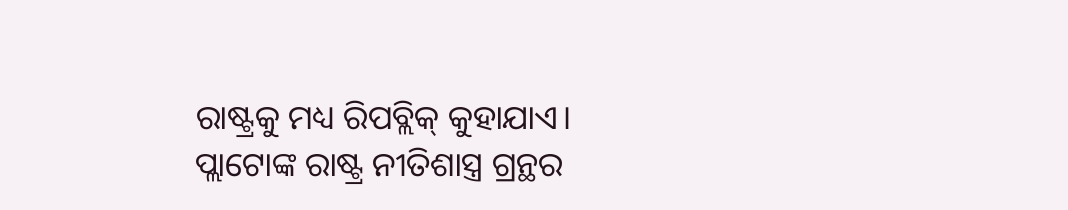ରାଷ୍ଟ୍ରକୁ ମଧ୍ୟ ରିପବ୍ଲିକ୍ କୁହାଯାଏ। ପ୍ଲାଟୋଙ୍କ ରାଷ୍ଟ୍ର ନୀତିଶାସ୍ତ୍ର ଗ୍ରନ୍ଥର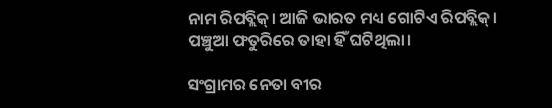ନାମ ରିପବ୍ଲିକ୍। ଆଜି ଭାରତ ମଧ୍ୟ ଗୋଟିଏ ରିପବ୍ଲିକ୍। ପଞ୍ଚୁଆ ଫତୁରିରେ ତାହା ହିଁ ଘଟିଥିଲା।

ସଂଗ୍ରାମର ନେତା ବୀର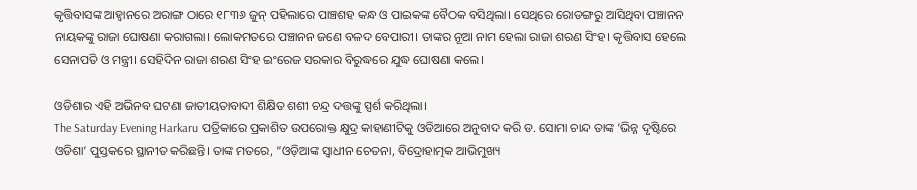କୃତ୍ତିବାସଙ୍କ ଆହ୍ୱାନରେ ଅରାଙ୍ଗ ଠାରେ ୧୮୩୬ ଜୁନ୍ ପହିଲାରେ ପାଞ୍ଚଶହ କନ୍ଧ ଓ ପାଇକଙ୍କ ବୈଠକ ବସିଥିଲା। ସେଥିରେ ରୋଡଙ୍ଗରୁ ଆସିଥିବା ପଞ୍ଚାନନ ନାୟକଙ୍କୁ ରାଜା ଘୋଷଣା କରାଗଲା। ଲୋକମତରେ ପଞ୍ଚାନନ ଜଣେ ବଳଦ ବେପାରୀ। ତାଙ୍କର ନୂଆ ନାମ ହେଲା ରାଜା ଶରଣ ସିଂହ। କୃତ୍ତିବାସ ହେଲେ ସେନାପତି ଓ ମନ୍ତ୍ରୀ। ସେହିଦିନ ରାଜା ଶରଣ ସିଂହ ଇଂରେଜ ସରକାର ବିରୁଦ୍ଧରେ ଯୁଦ୍ଧ ଘୋଷଣା କଲେ।

ଓଡିଶାର ଏହି ଅଭିନବ ଘଟଣା ଜାତୀୟତାବାଦୀ ଶିକ୍ଷିତ ଶଶୀ ଚନ୍ଦ୍ର ଦତ୍ତଙ୍କୁ ସ୍ପର୍ଶ କରିଥିଲା।
The Saturday Evening Harkaru ପତ୍ରିକାରେ ପ୍ରକାଶିତ ଉପରୋକ୍ତ କ୍ଷୁଦ୍ର କାହାଣୀଟିକୁ ଓଡିଆରେ ଅନୁବାଦ କରି ଡ. ସୋମା ଚାନ୍ଦ ତାଙ୍କ ‘ଭିନ୍ନ ଦୃଷ୍ଟିରେ ଓଡିଶା’ ପୁସ୍ତକରେ ସ୍ଥାନୀତ କରିଛନ୍ତି। ତାଙ୍କ ମତରେ, “ଓଡ଼ିଆଙ୍କ ସ୍ୱାଧୀନ ଚେତନା, ବିଦ୍ରୋହାତ୍ମକ ଆଭିମୁଖ୍ୟ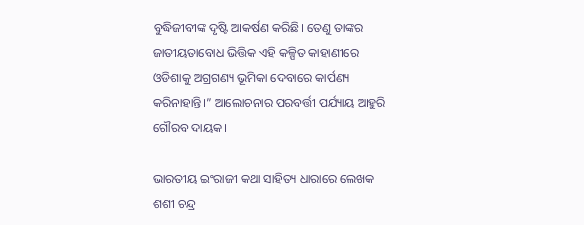ବୁଦ୍ଧିଜୀବୀଙ୍କ ଦୃଷ୍ଟି ଆକର୍ଷଣ କରିଛି। ତେଣୁ ତାଙ୍କର ଜାତୀୟତାବୋଧ ଭିତ୍ତିକ ଏହି କଳ୍ପିତ କାହାଣୀରେ ଓଡିଶାକୁ ଅଗ୍ରଗଣ୍ୟ ଭୂମିକା ଦେବାରେ କାର୍ପଣ୍ୟ କରିନାହାନ୍ତି।” ଆଲୋଚନାର ପରବର୍ତ୍ତୀ ପର୍ଯ୍ୟାୟ ଆହୁରି ଗୌରବ ଦାୟକ।

ଭାରତୀୟ ଇଂରାଜୀ କଥା ସାହିତ୍ୟ ଧାରାରେ ଲେଖକ ଶଶୀ ଚନ୍ଦ୍ର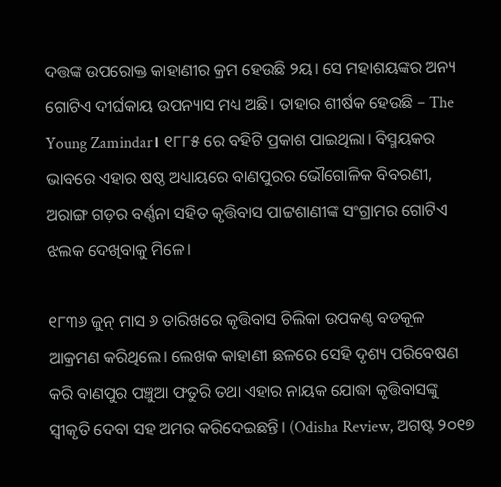ଦତ୍ତଙ୍କ ଉପରୋକ୍ତ କାହାଣୀର କ୍ରମ ହେଉଛି ୨ୟ। ସେ ମହାଶୟଙ୍କର ଅନ୍ୟ ଗୋଟିଏ ଦୀର୍ଘକାୟ ଉପନ୍ୟାସ ମଧ୍ୟ ଅଛି। ତାହାର ଶୀର୍ଷକ ହେଉଛି – The Young Zamindar। ୧୮୮୫ ରେ ବହିଟି ପ୍ରକାଶ ପାଇଥିଲା। ବିସ୍ମୟକର ଭାବରେ ଏହାର ଷଷ୍ଠ ଅଧ୍ୟାୟରେ ବାଣପୁରର ଭୌଗୋଳିକ ବିବରଣୀ, ଅରାଙ୍ଗ ଗଡ଼ର ବର୍ଣ୍ଣନା ସହିତ କୃତ୍ତିବାସ ପାଟ୍ଟଶାଣୀଙ୍କ ସଂଗ୍ରାମର ଗୋଟିଏ ଝଲକ ଦେଖିବାକୁ ମିଳେ।

୧୮୩୬ ଜୁନ୍ ମାସ ୬ ତାରିଖରେ କୃତ୍ତିବାସ ଚିଲିକା ଉପକଣ୍ଠ ବଡକୂଳ ଆକ୍ରମଣ କରିଥିଲେ। ଲେଖକ କାହାଣୀ ଛଳରେ ସେହି ଦୃଶ୍ୟ ପରିବେଷଣ କରି ବାଣପୁର ପଞ୍ଚୁଆ ଫତୁରି ତଥା ଏହାର ନାୟକ ଯୋଦ୍ଧା କୃତ୍ତିବାସଙ୍କୁ ସ୍ୱୀକୃତି ଦେବା ସହ ଅମର କରିଦେଇଛନ୍ତି। (Odisha Review, ଅଗଷ୍ଟ ୨୦୧୭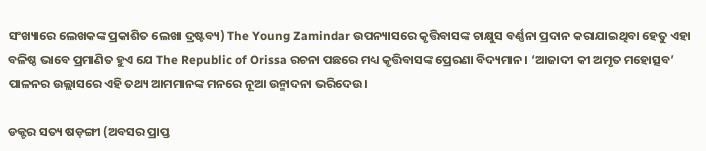ସଂଖ୍ୟାରେ ଲେଖକଙ୍କ ପ୍ରକାଶିତ ଲେଖା ଦ୍ରଷ୍ଟବ୍ୟ) The Young Zamindar ଉପନ୍ୟାସରେ କୃତ୍ତିବାସଙ୍କ ଚାକ୍ଷୁସ ବର୍ଣ୍ଣନା ପ୍ରଦାନ କରାଯାଇଥିବା ହେତୁ ଏହା ବଳିଷ୍ଠ ଭାବେ ପ୍ରମାଣିତ ହୁଏ ଯେ The Republic of Orissa ରଚନା ପଛରେ ମଧ୍ୟ କୃତ୍ତିବାସଙ୍କ ପ୍ରେରଣା ବିଦ୍ୟମାନ। ‘ଆଜାଦୀ କୀ ଅମୃତ ମହୋତ୍ସବ’ ପାଳନର ଉଲ୍ଲାସରେ ଏହି ତଥ୍ୟ ଆମମାନଙ୍କ ମନରେ ନୂଆ ଉନ୍ମାଦନା ଭରିଦେଉ।

ଡକ୍ଟର ସତ୍ୟ ଷଡ଼ଙ୍ଗୀ (ଅବସର ପ୍ରାପ୍ତ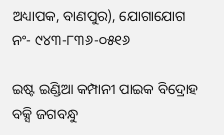ଅଧ୍ୟାପକ, ବାଣପୁର), ଯୋଗାଯୋଗ ନଂ- ୯୪୩-୮୩୬-୦୫୧୬

ଇଷ୍ଟ ଇଣ୍ଡିଆ କମ୍ପାନୀ ପାଇକ ବିଦ୍ରୋହ ବକ୍ସି ଜଗବନ୍ଧୁ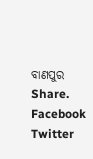ବାଣପୁର
Share. Facebook Twitter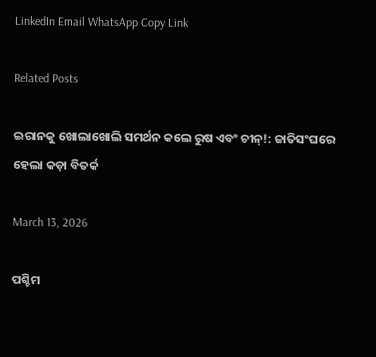LinkedIn Email WhatsApp Copy Link

Related Posts

ଇରାନକୁ ଖୋଲାଖୋଲି ସମର୍ଥନ କଲେ ରୁଷ ଏବଂ ଚୀନ୍!: ଜାତିସଂଘରେ ହେଲା କଡ଼ା ବିତର୍କ

March 13, 2026

ପଶ୍ଚିମ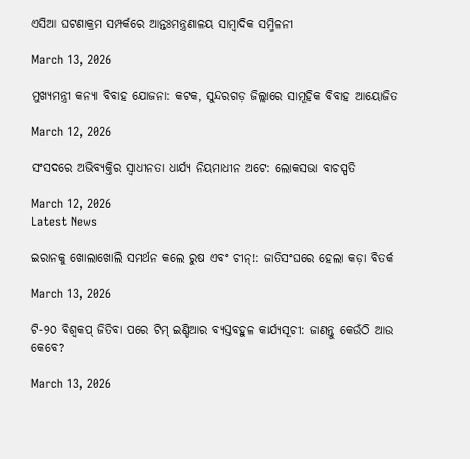ଏସିଆ ଘଟଣାକ୍ରମ ସମ୍ପର୍କରେ ଆନ୍ତଃମନ୍ତ୍ରଣାଳୟ ସାମ୍ବାଦିକ ସମ୍ମିଳନୀ

March 13, 2026

ମୁଖ୍ୟମନ୍ତ୍ରୀ କନ୍ୟା ବିବାହ ଯୋଜନା: କଟକ, ସୁନ୍ଦରଗଡ଼ ଜିଲ୍ଲାରେ ସାମୂହିକ ବିବାହ ଆୟୋଜିତ

March 12, 2026

ସଂସଦରେ ଅଭିବ୍ୟକ୍ତିର ସ୍ୱାଧୀନତା ଧାର୍ଯ୍ୟ ନିୟମାଧୀନ ଅଟେ: ଲୋକସଭା ବାଚସ୍ପତି

March 12, 2026
Latest News

ଇରାନକୁ ଖୋଲାଖୋଲି ସମର୍ଥନ କଲେ ରୁଷ ଏବଂ ଚୀନ୍!: ଜାତିସଂଘରେ ହେଲା କଡ଼ା ବିତର୍କ

March 13, 2026

ଟି-୨୦ ବିଶ୍ୱକପ୍ ଜିତିବା ପରେ ଟିମ୍ ଇଣ୍ଡିଆର ବ୍ୟସ୍ତବହୁଳ କାର୍ଯ୍ୟସୂଚୀ: ଜାଣନ୍ତୁ କେଉଁଠି ଆଉ କେବେ?

March 13, 2026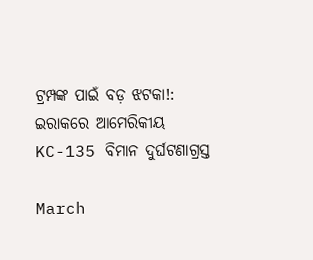ଟ୍ରମ୍ପଙ୍କ ପାଇଁ ବଡ଼ ଝଟକା!: ଇରାକରେ ଆମେରିକୀୟ KC-135 ବିମାନ ଦୁର୍ଘଟଣାଗ୍ରସ୍ତ

March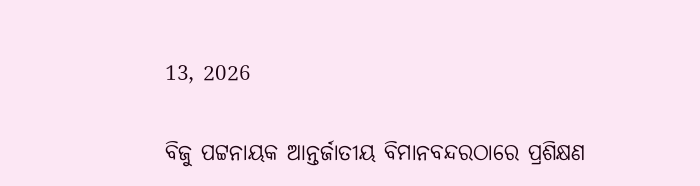13, 2026

ବିଜୁ ପଟ୍ଟନାୟକ ଆନ୍ତର୍ଜାତୀୟ ବିମାନବନ୍ଦରଠାରେ ପ୍ରଶିକ୍ଷଣ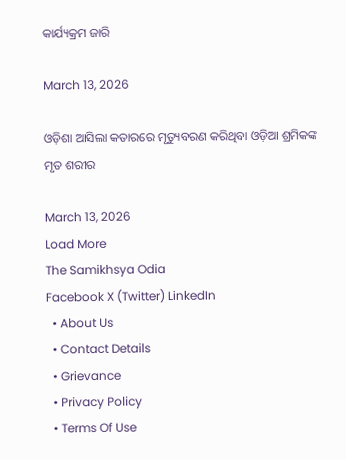କାର୍ଯ୍ୟକ୍ରମ ଜାରି

March 13, 2026

ଓଡ଼ିଶା ଆସିଲା କତାରରେ ମୃତ୍ୟୁବରଣ କରିଥିବା ଓଡ଼ିଆ ଶ୍ରମିକଙ୍କ ମୃତ ଶରୀର

March 13, 2026
Load More
The Samikhsya Odia
Facebook X (Twitter) LinkedIn
  • About Us
  • Contact Details
  • Grievance
  • Privacy Policy
  • Terms Of Use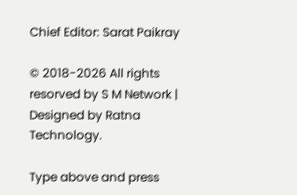Chief Editor: Sarat Paikray

© 2018-2026 All rights resorved by S M Network | Designed by Ratna Technology.

Type above and press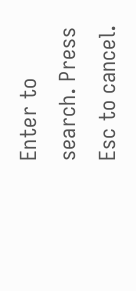Enter to search. Press Esc to cancel.